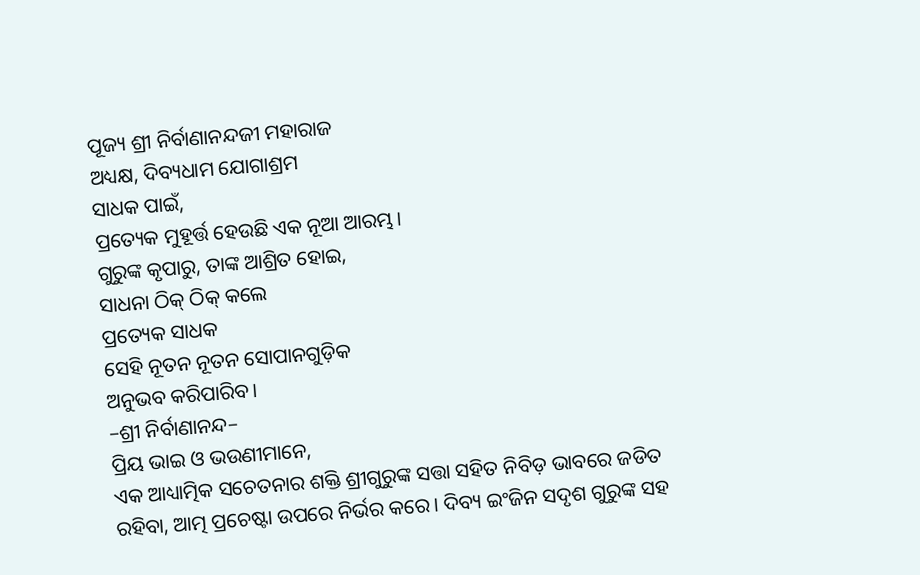ପୂଜ୍ୟ ଶ୍ରୀ ନିର୍ବାଣାନନ୍ଦଜୀ ମହାରାଜ
ଅଧ୍ୟକ୍ଷ, ଦିବ୍ୟଧାମ ଯୋଗାଶ୍ରମ
ସାଧକ ପାଇଁ,
ପ୍ରତ୍ୟେକ ମୁହୂର୍ତ୍ତ ହେଉଛି ଏକ ନୂଆ ଆରମ୍ଭ।
ଗୁରୁଙ୍କ କୃପାରୁ, ତାଙ୍କ ଆଶ୍ରିତ ହୋଇ,
ସାଧନା ଠିକ୍ ଠିକ୍ କଲେ
ପ୍ରତ୍ୟେକ ସାଧକ
ସେହି ନୂତନ ନୂତନ ସୋପାନଗୁଡ଼ିକ
ଅନୁଭବ କରିପାରିବ।
–ଶ୍ରୀ ନିର୍ବାଣାନନ୍ଦ–
ପ୍ରିୟ ଭାଇ ଓ ଭଉଣୀମାନେ,
ଏକ ଆଧ୍ୟାତ୍ମିକ ସଚେତନାର ଶକ୍ତି ଶ୍ରୀଗୁରୁଙ୍କ ସତ୍ତା ସହିତ ନିବିଡ଼ ଭାବରେ ଜଡିତ ରହିବା, ଆତ୍ମ ପ୍ରଚେଷ୍ଟା ଉପରେ ନିର୍ଭର କରେ। ଦିବ୍ୟ ଇଂଜିନ ସଦୃଶ ଗୁରୁଙ୍କ ସହ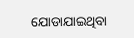ଯୋଡାଯାଇଥିବା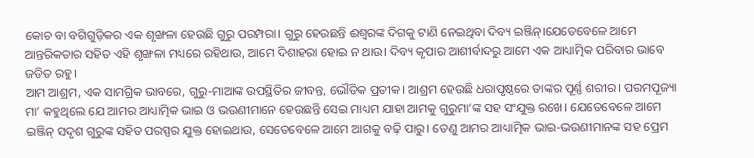କୋଚ ବା ବଗିଗୁଡ଼ିକର ଏକ ଶୃଙ୍ଖଳା ହେଉଛି ଗୁରୁ ପରମ୍ପରା। ଗୁରୁ ହେଉଛନ୍ତି ଈଶ୍ୱରଙ୍କ ଦିଗକୁ ଟାଣି ନେଇଥିବା ଦିବ୍ୟ ଇଞ୍ଜିନ୍।ଯେତେବେଳେ ଆମେ ଆନ୍ତରିକତାର ସହିତ ଏହି ଶୃଙ୍ଖଳା ମଧ୍ୟରେ ରହିଥାଉ, ଆମେ ଦିଶାହରା ହୋଇ ନ ଥାଉ। ଦିବ୍ୟ କୃପାର ଆଶୀର୍ବାଦରୁ ଆମେ ଏକ ଆଧ୍ୟାତ୍ମିକ ପରିବାର ଭାବେ ଜଡିତ ରହୁ।
ଆମ ଆଶ୍ରମ, ଏକ ସାମଗ୍ରିକ ଭାବରେ, ଗୁରୁ-ମାଆଙ୍କ ଉପସ୍ଥିତିର ଜୀବନ୍ତ, ଭୌତିକ ପ୍ରତୀକ। ଆଶ୍ରମ ହେଉଛି ଧରାପୃଷ୍ଠରେ ତାଙ୍କର ପୂର୍ଣ୍ଣ ଶରୀର। ପରମପୂଜ୍ୟା ମା’ କହୁଥିଲେ ଯେ ଆମର ଆଧ୍ୟାତ୍ମିକ ଭାଇ ଓ ଭଉଣୀମାନେ ହେଉଛନ୍ତି ସେଇ ମାଧ୍ୟମ ଯାହା ଆମକୁ ଗୁରୁମା’ଙ୍କ ସହ ସଂଯୁକ୍ତ ରଖେ। ଯେତେବେଳେ ଆମେ ଇଞ୍ଜିନ୍ ସଦୃଶ ଗୁରୁଙ୍କ ସହିତ ପରସ୍ପର ଯୁକ୍ତ ହୋଇଥାଉ, ସେତେବେଳେ ଆମେ ଆଗକୁ ବଢ଼ି ପାରୁ। ତେଣୁ ଆମର ଆଧ୍ୟାତ୍ମିକ ଭାଇ-ଭଉଣୀମାନଙ୍କ ସହ ପ୍ରେମ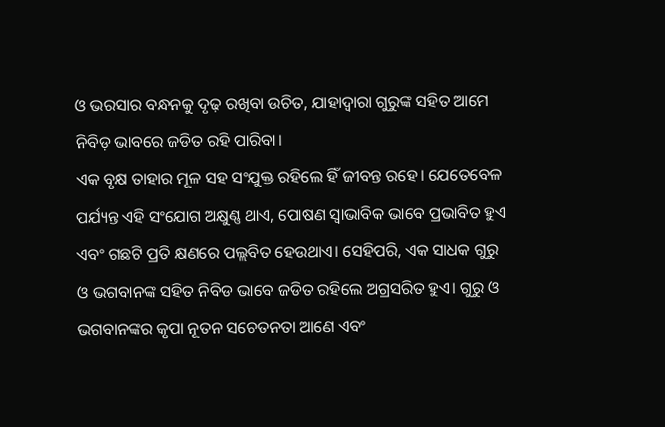ଓ ଭରସାର ବନ୍ଧନକୁ ଦୃଢ଼ ରଖିବା ଉଚିତ, ଯାହାଦ୍ୱାରା ଗୁରୁଙ୍କ ସହିତ ଆମେ ନିବିଡ଼ ଭାବରେ ଜଡିତ ରହି ପାରିବା।
ଏକ ବୃକ୍ଷ ତାହାର ମୂଳ ସହ ସଂଯୁକ୍ତ ରହିଲେ ହିଁ ଜୀବନ୍ତ ରହେ। ଯେତେବେଳ ପର୍ଯ୍ୟନ୍ତ ଏହି ସଂଯୋଗ ଅକ୍ଷୁଣ୍ଣ ଥାଏ, ପୋଷଣ ସ୍ୱାଭାବିକ ଭାବେ ପ୍ରଭାବିତ ହୁଏ ଏବଂ ଗଛଟି ପ୍ରତି କ୍ଷଣରେ ପଲ୍ଲବିତ ହେଉଥାଏ। ସେହିପରି, ଏକ ସାଧକ ଗୁରୁ ଓ ଭଗବାନଙ୍କ ସହିତ ନିବିଡ ଭାବେ ଜଡିତ ରହିଲେ ଅଗ୍ରସରିତ ହୁଏ। ଗୁରୁ ଓ ଭଗବାନଙ୍କର କୃପା ନୂତନ ସଚେତନତା ଆଣେ ଏବଂ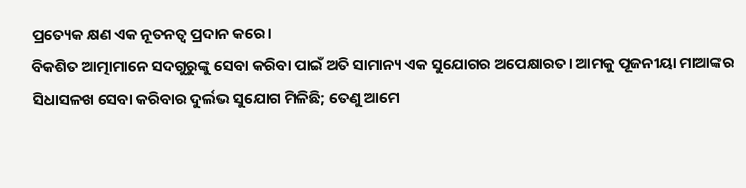ପ୍ରତ୍ୟେକ କ୍ଷଣ ଏକ ନୂତନତ୍ୱ ପ୍ରଦାନ କରେ।
ବିକଶିତ ଆତ୍ମାମାନେ ସଦଗୁରୁଙ୍କୁ ସେବା କରିବା ପାଇଁ ଅତି ସାମାନ୍ୟ ଏକ ସୁଯୋଗର ଅପେକ୍ଷାରତ। ଆମକୁ ପୂଜନୀୟା ମାଆଙ୍କର ସିଧାସଳଖ ସେବା କରିବାର ଦୁର୍ଲଭ ସୁଯୋଗ ମିଳିଛି; ତେଣୁ ଆମେ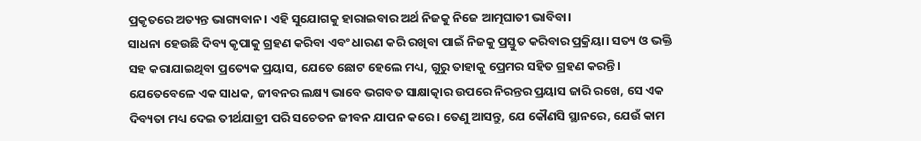ପ୍ରକୃତରେ ଅତ୍ୟନ୍ତ ଭାଗ୍ୟବାନ। ଏହି ସୁଯୋଗକୁ ହାରାଇବାର ଅର୍ଥ ନିଜକୁ ନିଜେ ଆତ୍ମଘାତୀ ଭାବିବା।
ସାଧନା ହେଉଛି ଦିବ୍ୟ କୃପାକୁ ଗ୍ରହଣ କରିବା ଏବଂ ଧାରଣ କରି ରଖିବା ପାଇଁ ନିଜକୁ ପ୍ରସ୍ତୁତ କରିବାର ପ୍ରକ୍ରିୟା। ସତ୍ୟ ଓ ଭକ୍ତି ସହ କରାଯାଇଥିବା ପ୍ରତ୍ୟେକ ପ୍ରୟାସ, ଯେତେ ଛୋଟ ହେଲେ ମଧ୍ୟ, ଗୁରୁ ତାହାକୁ ପ୍ରେମର ସହିତ ଗ୍ରହଣ କରନ୍ତି।
ଯେତେବେଳେ ଏକ ସାଧକ, ଜୀବନର ଲକ୍ଷ୍ୟ ଭାବେ ଭଗବତ ସାକ୍ଷାତ୍କାର ଉପରେ ନିରନ୍ତର ପ୍ରୟାସ ଜାରି ରଖେ, ସେ ଏକ ଦିବ୍ୟତା ମଧ୍ୟ ଦେଇ ତୀର୍ଥଯାତ୍ରୀ ପରି ସଚେତନ ଜୀବନ ଯାପନ କରେ। ତେଣୁ ଆସନ୍ତୁ, ଯେ କୌଣସି ସ୍ଥାନରେ, ଯେଉଁ କାମ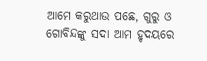ଆମେ କରୁଥାଉ ପଛେ, ଗୁରୁ ଓ ଗୋବିନ୍ଦଙ୍କୁ ସଦା ଆମ ହୃଦୟରେ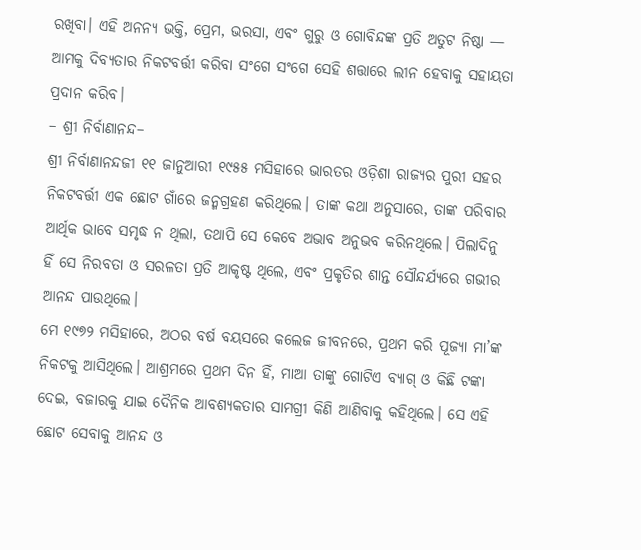ରଖିବା। ଏହି ଅନନ୍ୟ ଭକ୍ତି, ପ୍ରେମ, ଭରସା, ଏବଂ ଗୁରୁ ଓ ଗୋବିନ୍ଦଙ୍କ ପ୍ରତି ଅତୁଟ ନିଷ୍ଠା — ଆମକୁ ଦିବ୍ୟତାର ନିକଟବର୍ତ୍ତୀ କରିବା ସଂଗେ ସଂଗେ ସେହି ଶତ୍ତାରେ ଲୀନ ହେବାକୁ ସହାୟତା ପ୍ରଦାନ କରିବ।
– ଶ୍ରୀ ନିର୍ବାଣାନନ୍ଦ–
ଶ୍ରୀ ନିର୍ବାଣାନନ୍ଦଜୀ ୧୧ ଜାନୁଆରୀ ୧୯୫୫ ମସିହାରେ ଭାରତର ଓଡ଼ିଶା ରାଜ୍ୟର ପୁରୀ ସହର ନିକଟବର୍ତ୍ତୀ ଏକ ଛୋଟ ଗାଁରେ ଜନ୍ମଗ୍ରହଣ କରିଥିଲେ। ତାଙ୍କ କଥା ଅନୁସାରେ, ତାଙ୍କ ପରିବାର ଆର୍ଥିକ ଭାବେ ସମୃଦ୍ଧ ନ ଥିଲା, ତଥାପି ସେ କେବେ ଅଭାବ ଅନୁଭବ କରିନଥିଲେ। ପିଲାଦିନୁ ହିଁ ସେ ନିରବତା ଓ ସରଳତା ପ୍ରତି ଆକୃଷ୍ଟ ଥିଲେ, ଏବଂ ପ୍ରକୃତିର ଶାନ୍ତ ସୌନ୍ଦର୍ଯ୍ୟରେ ଗଭୀର ଆନନ୍ଦ ପାଉଥିଲେ।
ମେ ୧୯୭୨ ମସିହାରେ, ଅଠର ବର୍ଷ ବୟସରେ କଲେଜ ଜୀବନରେ, ପ୍ରଥମ କରି ପୂଜ୍ୟା ମା’ଙ୍କ ନିକଟକୁ ଆସିଥିଲେ। ଆଶ୍ରମରେ ପ୍ରଥମ ଦିନ ହିଁ, ମାଆ ତାଙ୍କୁ ଗୋଟିଏ ବ୍ୟାଗ୍ ଓ କିଛି ଟଙ୍କା ଦେଇ, ବଜାରକୁ ଯାଇ ଦୈନିକ ଆବଶ୍ୟକତାର ସାମଗ୍ରୀ କିଣି ଆଣିବାକୁ କହିଥିଲେ। ସେ ଏହି ଛୋଟ ସେବାକୁ ଆନନ୍ଦ ଓ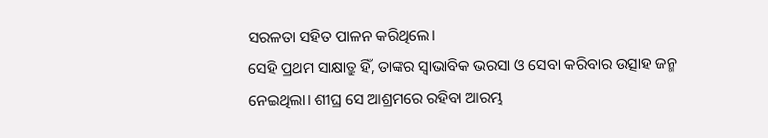ସରଳତା ସହିତ ପାଳନ କରିଥିଲେ।
ସେହି ପ୍ରଥମ ସାକ୍ଷାତ୍ରୁ ହିଁ, ତାଙ୍କର ସ୍ୱାଭାବିକ ଭରସା ଓ ସେବା କରିବାର ଉତ୍ସାହ ଜନ୍ମ ନେଇଥିଲା। ଶୀଘ୍ର ସେ ଆଶ୍ରମରେ ରହିବା ଆରମ୍ଭ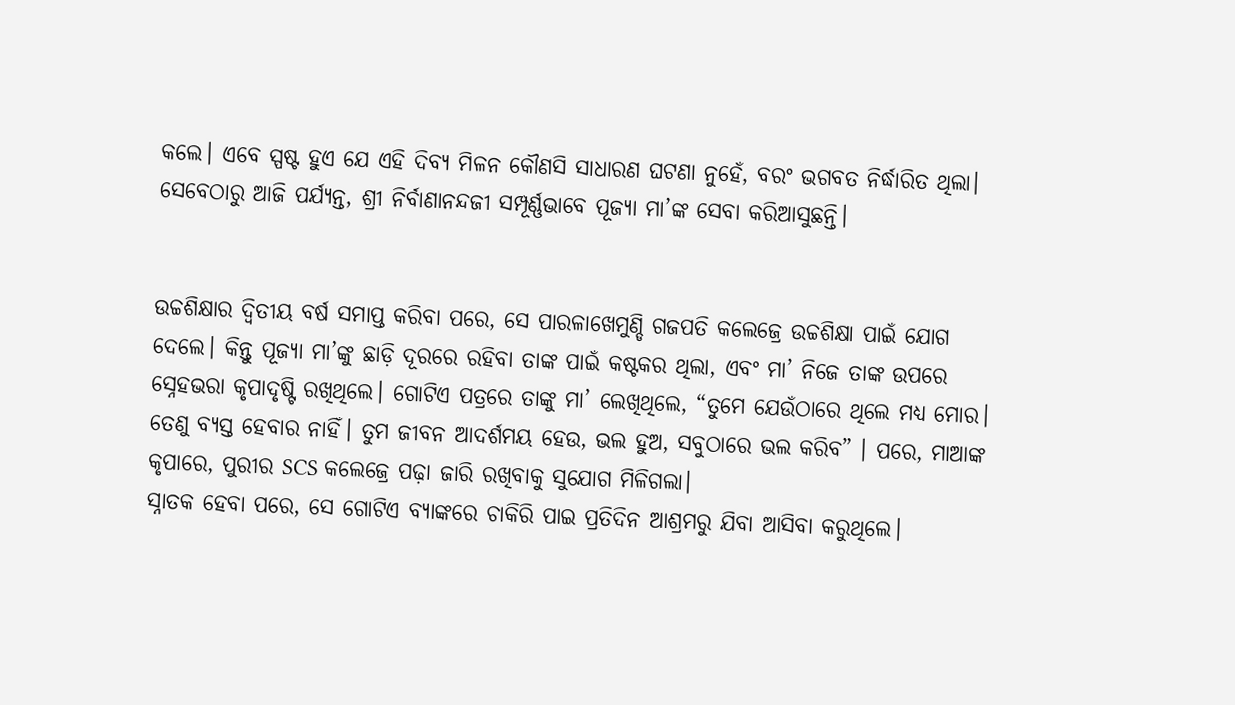କଲେ। ଏବେ ସ୍ପଷ୍ଟ ହୁଏ ଯେ ଏହି ଦିବ୍ୟ ମିଳନ କୌଣସି ସାଧାରଣ ଘଟଣା ନୁହେଁ, ବରଂ ଭଗବତ ନିର୍ଦ୍ଧାରିତ ଥିଲା। ସେବେଠାରୁ ଆଜି ପର୍ଯ୍ୟନ୍ତ, ଶ୍ରୀ ନିର୍ବାଣାନନ୍ଦଜୀ ସମ୍ପୂର୍ଣ୍ଣଭାବେ ପୂଜ୍ୟା ମା’ଙ୍କ ସେବା କରିଆସୁଛନ୍ତି।


ଉଚ୍ଚଶିକ୍ଷାର ଦ୍ୱିତୀୟ ବର୍ଷ ସମାପ୍ତ କରିବା ପରେ, ସେ ପାରଳାଖେମୁଣ୍ଡି ଗଜପତି କଲେଜ୍ରେ ଉଚ୍ଚଶିକ୍ଷା ପାଇଁ ଯୋଗ ଦେଲେ। କିନ୍ତୁ ପୂଜ୍ୟା ମା’ଙ୍କୁ ଛାଡ଼ି ଦୂରରେ ରହିବା ତାଙ୍କ ପାଇଁ କଷ୍ଟକର ଥିଲା, ଏବଂ ମା’ ନିଜେ ତାଙ୍କ ଉପରେ ସ୍ନେହଭରା କୃପାଦୃଷ୍ଟି ରଖିଥିଲେ। ଗୋଟିଏ ପତ୍ରରେ ତାଙ୍କୁ ମା’ ଲେଖିଥିଲେ, “ତୁମେ ଯେଉଁଠାରେ ଥିଲେ ମଧ୍ୟ ମୋର। ତେଣୁ ବ୍ୟସ୍ତ ହେବାର ନାହିଁ। ତୁମ ଜୀବନ ଆଦର୍ଶମୟ ହେଉ, ଭଲ ହୁଅ, ସବୁଠାରେ ଭଲ କରିବ” । ପରେ, ମାଆଙ୍କ କୃପାରେ, ପୁରୀର SCS କଲେଜ୍ରେ ପଢ଼ା ଜାରି ରଖିବାକୁ ସୁଯୋଗ ମିଳିଗଲା।
ସ୍ନାତକ ହେବା ପରେ, ସେ ଗୋଟିଏ ବ୍ୟାଙ୍କରେ ଚାକିରି ପାଇ ପ୍ରତିଦିନ ଆଶ୍ରମରୁ ଯିବା ଆସିବା କରୁଥିଲେ।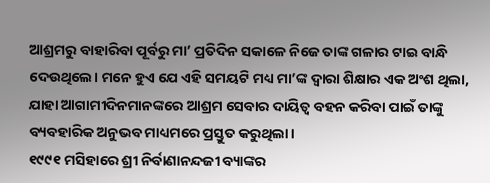ଆଶ୍ରମରୁ ବାହାରିବା ପୂର୍ବରୁ ମା’ ପ୍ରତିଦିନ ସକାଳେ ନିଜେ ତାଙ୍କ ଗଳାର ଟାଇ ବାନ୍ଧି ଦେଉଥିଲେ। ମନେ ହୁଏ ଯେ ଏହି ସମୟଟି ମଧ୍ୟ ମା’ଙ୍କ ଦ୍ଵାରା ଶିକ୍ଷାର ଏକ ଅଂଶ ଥିଲା, ଯାହା ଆଗାମୀଦିନମାନଙ୍କରେ ଆଶ୍ରମ ସେବାର ଦାୟିତ୍ୱ ବହନ କରିବା ପାଇଁ ତାଙ୍କୁ ବ୍ୟବହାରିକ ଅନୁଭବ ମାଧ୍ୟମରେ ପ୍ରସ୍ତୁତ କରୁଥିଲା।
୧୯୯୧ ମସିହାରେ ଶ୍ରୀ ନିର୍ବାଣାନନ୍ଦଜୀ ବ୍ୟାଙ୍କର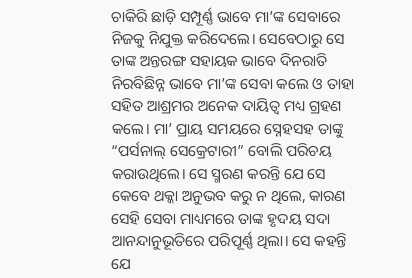ଚାକିରି ଛାଡ଼ି ସମ୍ପୂର୍ଣ୍ଣ ଭାବେ ମା’ଙ୍କ ସେବାରେ ନିଜକୁ ନିଯୁକ୍ତ କରିଦେଲେ। ସେବେଠାରୁ ସେ ତାଙ୍କ ଅନ୍ତରଙ୍ଗ ସହାୟକ ଭାବେ ଦିନରାତି ନିରବିଛିନ୍ନ ଭାବେ ମା’ଙ୍କ ସେବା କଲେ ଓ ତାହା ସହିତ ଆଶ୍ରମର ଅନେକ ଦାୟିତ୍ୱ ମଧ୍ୟ ଗ୍ରହଣ କଲେ। ମା’ ପ୍ରାୟ ସମୟରେ ସ୍ନେହସହ ତାଙ୍କୁ “ପର୍ସନାଲ୍ ସେକ୍ରେଟାରୀ” ବୋଲି ପରିଚୟ କରାଉଥିଲେ। ସେ ସ୍ମରଣ କରନ୍ତି ଯେ ସେ କେବେ ଥକ୍କା ଅନୁଭବ କରୁ ନ ଥିଲେ, କାରଣ ସେହି ସେବା ମାଧ୍ୟମରେ ତାଙ୍କ ହୃଦୟ ସଦା ଆନନ୍ଦାନୁଭୂତିରେ ପରିପୂର୍ଣ୍ଣ ଥିଲା। ସେ କହନ୍ତି ଯେ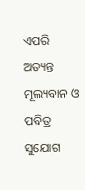ଏପରି ଅତ୍ୟନ୍ତ ମୂଲ୍ୟବାନ ଓ ପବିତ୍ର ସୁଯୋଗ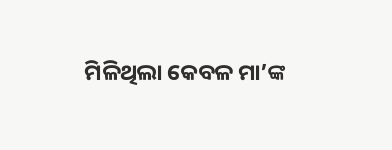ମିଳିଥିଲା କେବଳ ମା’ଙ୍କ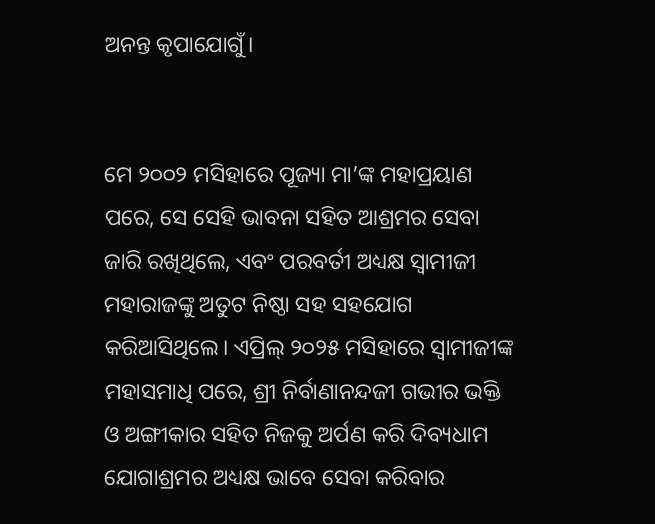ଅନନ୍ତ କୃପାଯୋଗୁଁ।


ମେ ୨୦୦୨ ମସିହାରେ ପୂଜ୍ୟା ମା’ଙ୍କ ମହାପ୍ରୟାଣ ପରେ, ସେ ସେହି ଭାବନା ସହିତ ଆଶ୍ରମର ସେବା ଜାରି ରଖିଥିଲେ, ଏବଂ ପରବର୍ତୀ ଅଧ୍ୟକ୍ଷ ସ୍ୱାମୀଜୀ ମହାରାଜଙ୍କୁ ଅତୁଟ ନିଷ୍ଠା ସହ ସହଯୋଗ କରିଆସିଥିଲେ। ଏପ୍ରିଲ୍ ୨୦୨୫ ମସିହାରେ ସ୍ୱାମୀଜୀଙ୍କ ମହାସମାଧି ପରେ, ଶ୍ରୀ ନିର୍ବାଣାନନ୍ଦଜୀ ଗଭୀର ଭକ୍ତି ଓ ଅଙ୍ଗୀକାର ସହିତ ନିଜକୁ ଅର୍ପଣ କରି ଦିବ୍ୟଧାମ ଯୋଗାଶ୍ରମର ଅଧ୍ୟକ୍ଷ ଭାବେ ସେବା କରିବାର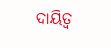ଦାୟିତ୍ୱ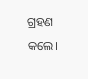ଗ୍ରହଣ କଲେ।